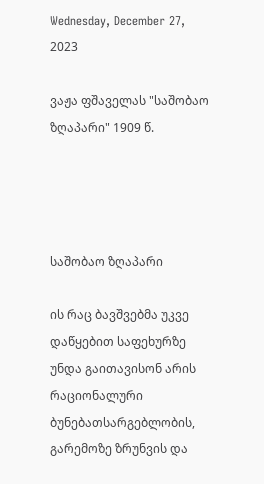Wednesday, December 27, 2023

ვაჟა ფშაველას "საშობაო ზღაპარი" 1909 წ.




საშობაო ზღაპარი

ის რაც ბავშვებმა უკვე დაწყებით საფეხურზე უნდა გაითავისონ არის რაციონალური ბუნებათსარგებლობის, გარემოზე ზრუნვის და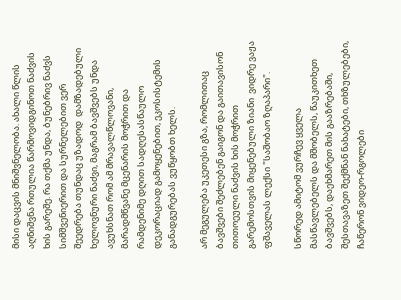მისი დაცვის მნიშვნელობა. ახალი წლის აღნიშვნა რთულია წარმოვიდგინოთ ნაძვის ხის გარეშე. რა თქმა უნდა, ბუნებრივ ნაძვს სიმშვენიერით და სურნელებით ვერ შეედრება თუნდაც უზადოდ  დამზადებული ხელოვნური ნაძვი, მაგრამ ბავშვებს უნდა ავუხსნათ რომ ამ მრავალწლოვანი, მარადმწვანე მცენარის მოჭრით და რამდენიმე დღით სადღესასწაულო დეკორაციად გამოყენებით, ეკოსისტემის განადგურებას ვუწყობთ ხელს.

არ მეგულება უკეთესი გზა, რომლითაც ბავშვები შეძლებენ გაიგონ და გაითავისონ თითოეული ნაძვის ხის მოჭრით გარემოსთვის მიყენებული ზიანი  ვიდრე ვაჟა ფშაველას ლექსი "საშობაო ზღაპარი".

სწორედ ამიტომ ვურჩევ ყველა მასწავლებელს და მშობელს, წაუკითხეთ ბავშვებს, დაეხმარეთ მის გააზრებაში, შესთავაზეთ შექმნან ნახატები, თხზულებები, ჩაწერონ ვიდეო-რგოლები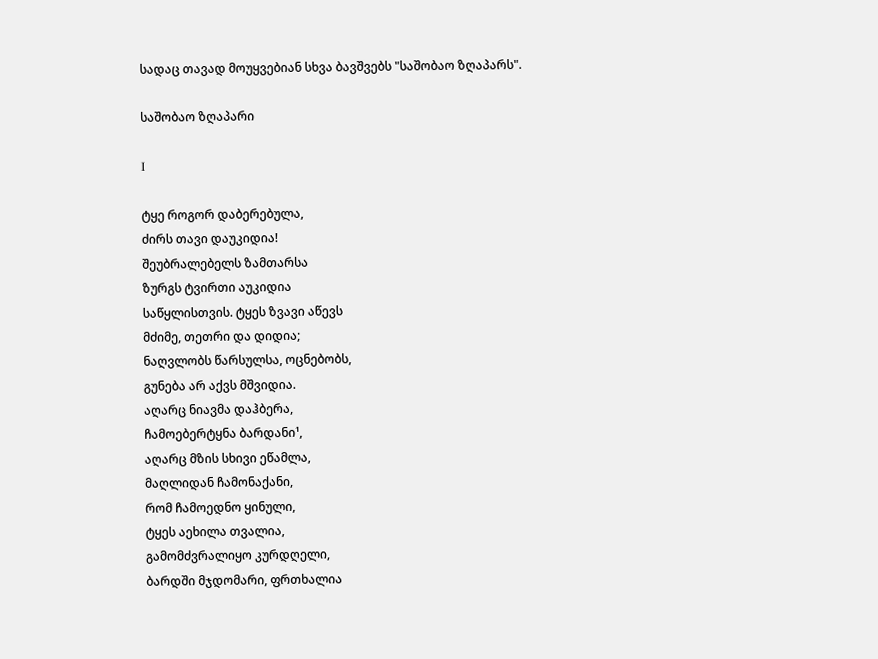სადაც თავად მოუყვებიან სხვა ბავშვებს "საშობაო ზღაპარს".

საშობაო ზღაპარი

Ι

ტყე როგორ დაბერებულა,
ძირს თავი დაუკიდია!
შეუბრალებელს ზამთარსა
ზურგს ტვირთი აუკიდია
საწყლისთვის. ტყეს ზვავი აწევს
მძიმე, თეთრი და დიდია;
ნაღვლობს წარსულსა, ოცნებობს,
გუნება არ აქვს მშვიდია.
აღარც ნიავმა დაჰბერა,
ჩამოებერტყნა ბარდანი¹,
აღარც მზის სხივი ეწამლა,
მაღლიდან ჩამონაქანი,
რომ ჩამოედნო ყინული,
ტყეს აეხილა თვალია,
გამომძვრალიყო კურდღელი,
ბარდში მჯდომარი, ფრთხალია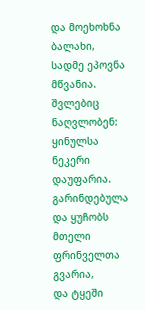და მოეხოხნა ბალახი,
სადმე ეპოვნა მწვანია.
შვლებიც ნაღვლობენ: ყინულსა
ნეკერი დაუფარია.
გარინდებულა და ყუჩობს
მთელი ფრინველთა გვარია,
და ტყეში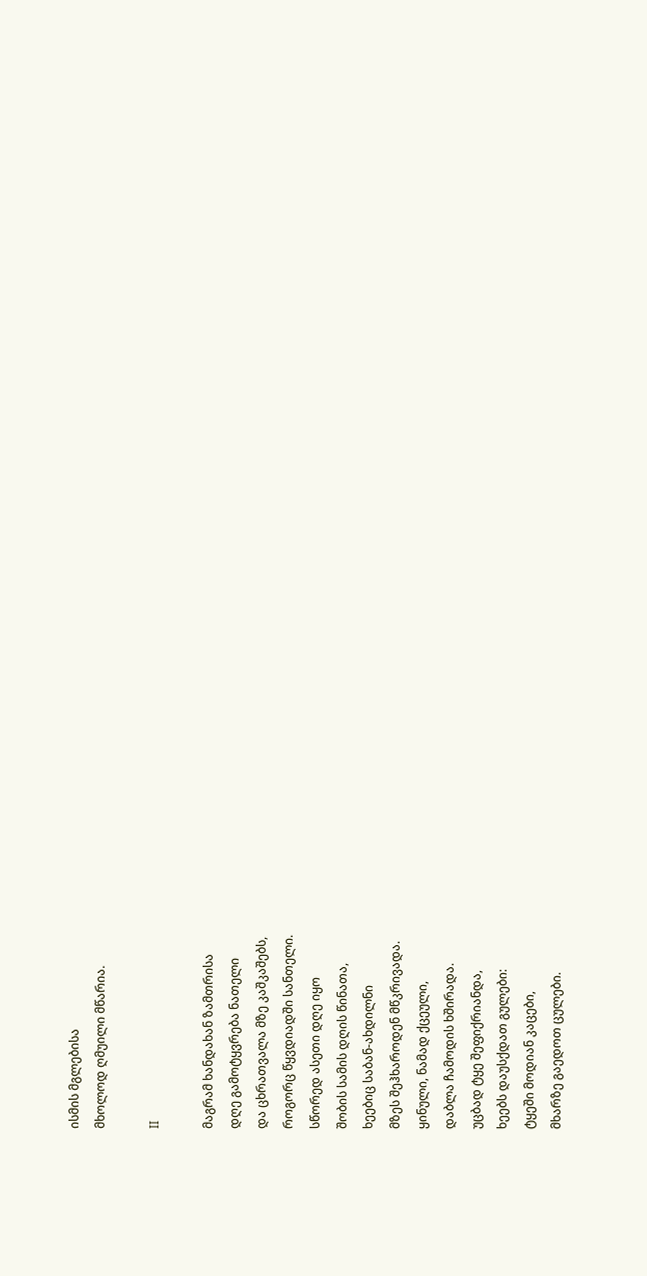ისმის მგლებისა
მხოლოდ ღმუილი მწარია.

ΙΙ

მაგრამ ხანდახან ზამთრისა
დღე გამოტყვრება ნათელი
და ცხრათვალა მზე კაშკაშებს,
როგორც წყვდიადში სანთელი.
სწორედ ასეთი დღე იყო
შობის სამის დღის წინათა,
ხეებიც საბან-ახდილნი
მზეს შეჰხაროდენ მწკრივადა.
ყინული, ნამად ქცეული,
დაბლა ჩამოდის ხშირადა.
უცბად ტყე შეფიქრიანდა,
ხეებს დაუსქდათ გულები:
ტყეში მოდიან კაცები,
მხარზე გაედოთ ცულები.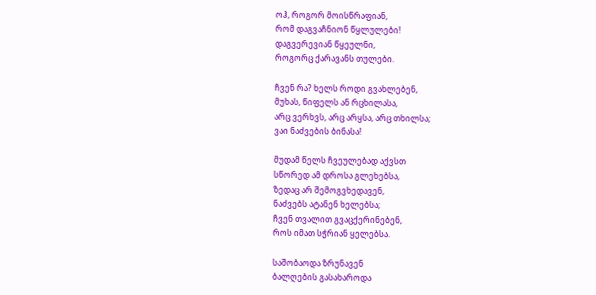ოჰ, როგორ მოისწრაფიან,
რომ დაგვაჩნიონ წყლულები!
დაგვერევიან წყეულნი,
როგორც ქარავანს თულები.

ჩვენ რა? ხელს როდი გვახლებენ,
მუხას, წიფელს ან რცხილასა,
არც ვერხვს, არც არყსა, არც თხილსა;
ვაი ნაძვების ბინასა!

მუდამ წელს ჩვეულებად აქვსთ
სწორედ ამ დროსა გლეხებსა,
ზედაც არ შემოგვხედავენ,
ნაძვებს ატანენ ხელებსა;
ჩვენ თვალით გვაცქერინებენ,
როს იმათ სჭრიან ყელებსა.

საშობაოდა ზრუნავენ
ბალღების გასახაროდა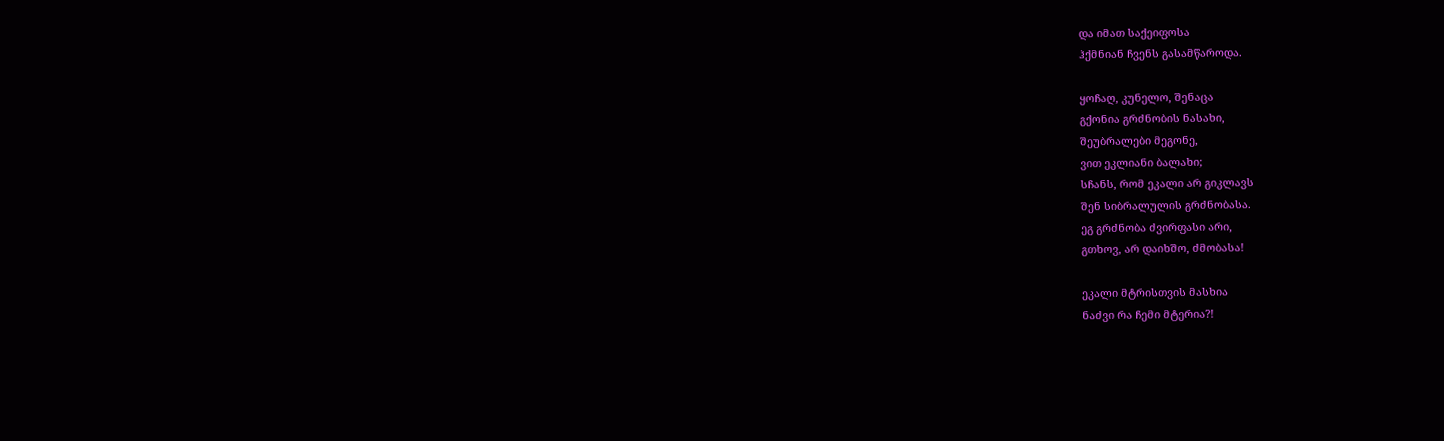და იმათ საქეიფოსა
ჰქმნიან ჩვენს გასამწაროდა.

ყოჩაღ, კუნელო, შენაცა
გქონია გრძნობის ნასახი,
შეუბრალები მეგონე,
ვით ეკლიანი ბალახი;
სჩანს, რომ ეკალი არ გიკლავს
შენ სიბრალულის გრძნობასა.
ეგ გრძნობა ძვირფასი არი,
გთხოვ, არ დაიხშო, ძმობასა!

ეკალი მტრისთვის მასხია
ნაძვი რა ჩემი მტერია?!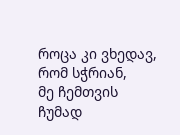როცა კი ვხედავ, რომ სჭრიან,
მე ჩემთვის ჩუმად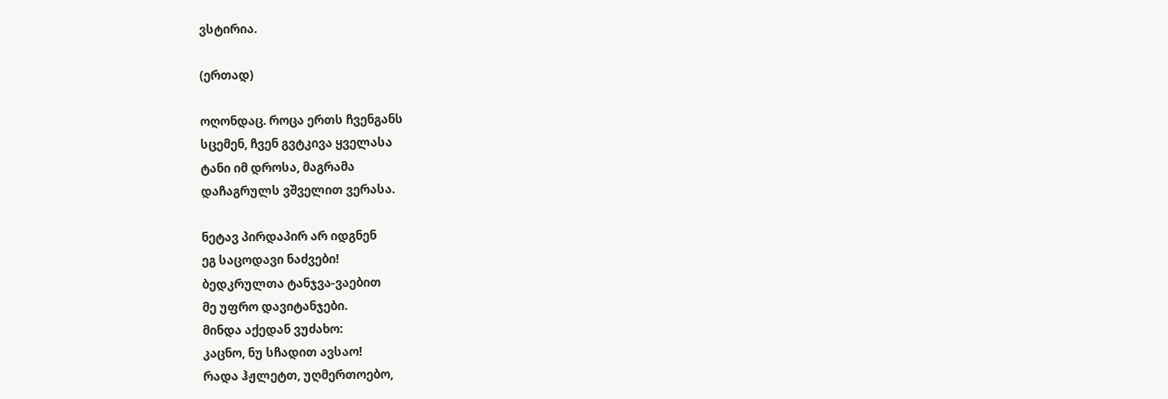ვსტირია.

(ერთად)

ოღონდაც. როცა ერთს ჩვენგანს
სცემენ, ჩვენ გვტკივა ყველასა
ტანი იმ დროსა, მაგრამა
დაჩაგრულს ვშველით ვერასა.

ნეტავ პირდაპირ არ იდგნენ
ეგ საცოდავი ნაძვები!
ბედკრულთა ტანჯვა-ვაებით
მე უფრო დავიტანჯები.
მინდა აქედან ვუძახო:
კაცნო, ნუ სჩადით ავსაო!
რადა ჰჟლეტთ, უღმერთოებო,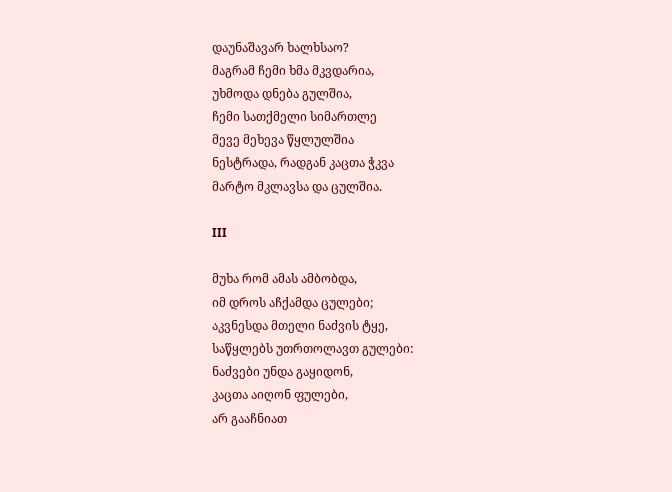დაუნაშავარ ხალხსაო?
მაგრამ ჩემი ხმა მკვდარია,
უხმოდა დნება გულშია,
ჩემი სათქმელი სიმართლე
მევე მეხევა წყლულშია
ნესტრადა, რადგან კაცთა ჭკვა
მარტო მკლავსა და ცულშია.

ΙΙΙ

მუხა რომ ამას ამბობდა,
იმ დროს აჩქამდა ცულები;
აკვნესდა მთელი ნაძვის ტყე,
საწყლებს უთრთოლავთ გულები:
ნაძვები უნდა გაყიდონ,
კაცთა აიღონ ფულები,
არ გააჩნიათ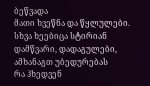ბეწვადა
მათი ხვეწნა და წყლულები.
სხვა ხეებიცა სტირიან
დამწვარი, დადაგულები,
ამხანაგთ უბედურებას
რა ჰხედვენ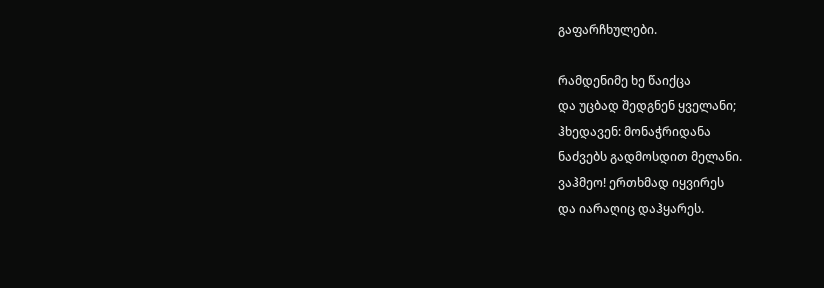გაფარჩხულები.

რამდენიმე ხე წაიქცა
და უცბად შედგნენ ყველანი;
ჰხედავენ: მონაჭრიდანა
ნაძვებს გადმოსდით მელანი.
ვაჰმეო! ერთხმად იყვირეს
და იარაღიც დაჰყარეს.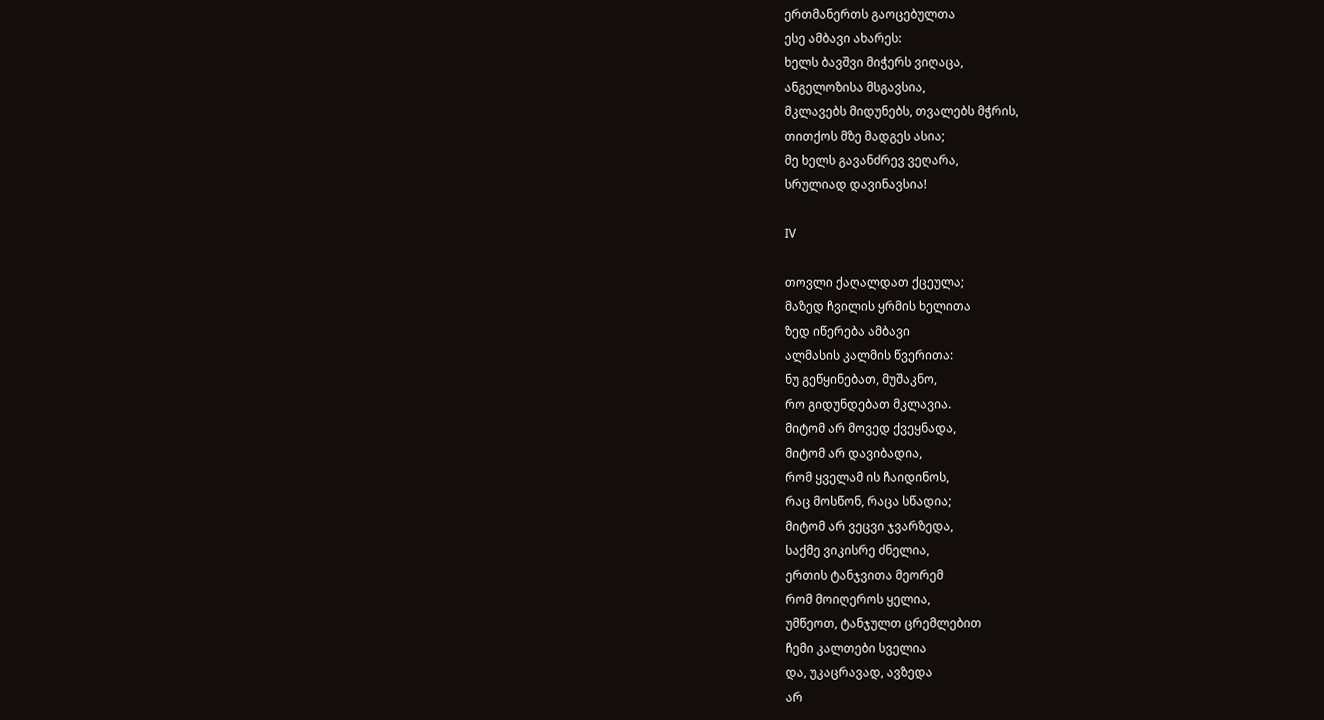ერთმანერთს გაოცებულთა
ესე ამბავი ახარეს:
ხელს ბავშვი მიჭერს ვიღაცა,
ანგელოზისა მსგავსია,
მკლავებს მიდუნებს, თვალებს მჭრის,
თითქოს მზე მადგეს ასია;
მე ხელს გავანძრევ ვეღარა,
სრულიად დავინავსია!

ΙV

თოვლი ქაღალდათ ქცეულა;
მაზედ ჩვილის ყრმის ხელითა
ზედ იწერება ამბავი
ალმასის კალმის წვერითა:
ნუ გეწყინებათ, მუშაკნო,
რო გიდუნდებათ მკლავია.
მიტომ არ მოვედ ქვეყნადა,
მიტომ არ დავიბადია,
რომ ყველამ ის ჩაიდინოს,
რაც მოსწონ, რაცა სწადია;
მიტომ არ ვეცვი ჯვარზედა,
საქმე ვიკისრე ძნელია,
ერთის ტანჯვითა მეორემ
რომ მოიღეროს ყელია,
უმწეოთ, ტანჯულთ ცრემლებით
ჩემი კალთები სველია
და, უკაცრავად, ავზედა
არ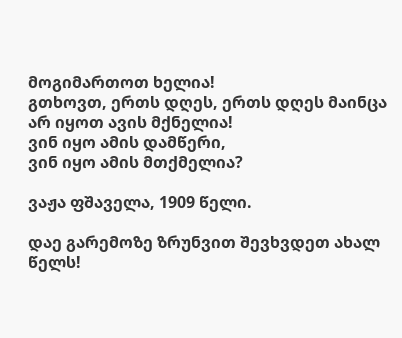მოგიმართოთ ხელია!
გთხოვთ, ერთს დღეს, ერთს დღეს მაინცა
არ იყოთ ავის მქნელია!
ვინ იყო ამის დამწერი,
ვინ იყო ამის მთქმელია?

ვაჟა ფშაველა, 1909 წელი.

დაე გარემოზე ზრუნვით შევხვდეთ ახალ წელს!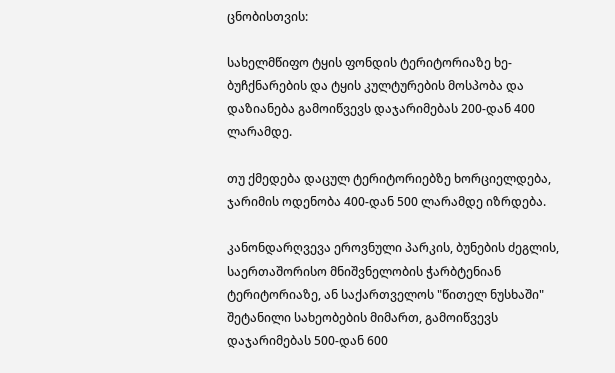ცნობისთვის:

სახელმწიფო ტყის ფონდის ტერიტორიაზე ხე-ბუჩქნარების და ტყის კულტურების მოსპობა და დაზიანება გამოიწვევს დაჯარიმებას 200-დან 400 ლარამდე.

თუ ქმედება დაცულ ტერიტორიებზე ხორციელდება, ჯარიმის ოდენობა 400-დან 500 ლარამდე იზრდება.

კანონდარღვევა ეროვნული პარკის, ბუნების ძეგლის, საერთაშორისო მნიშვნელობის ჭარბტენიან ტერიტორიაზე, ან საქართველოს "წითელ ნუსხაში" შეტანილი სახეობების მიმართ, გამოიწვევს დაჯარიმებას 500-დან 600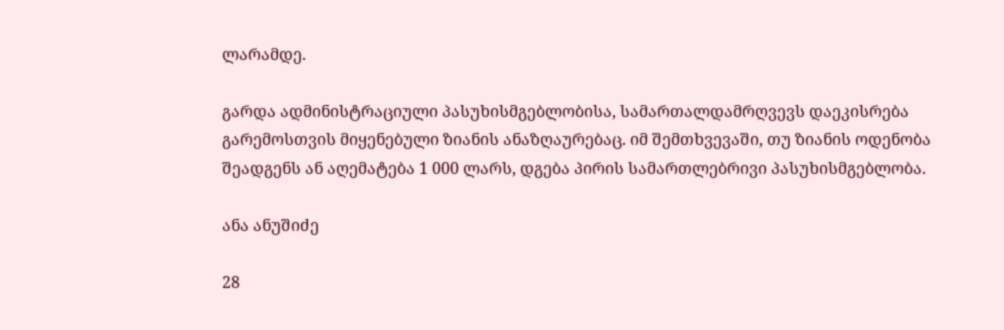ლარამდე.

გარდა ადმინისტრაციული პასუხისმგებლობისა, სამართალდამრღვევს დაეკისრება გარემოსთვის მიყენებული ზიანის ანაზღაურებაც. იმ შემთხვევაში, თუ ზიანის ოდენობა შეადგენს ან აღემატება 1 000 ლარს, დგება პირის სამართლებრივი პასუხისმგებლობა.

ანა ანუშიძე

28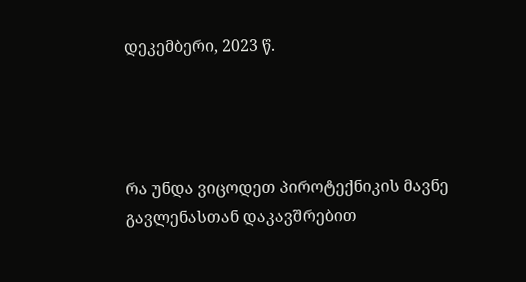დეკემბერი, 2023 წ.




რა უნდა ვიცოდეთ პიროტექნიკის მავნე გავლენასთან დაკავშრებით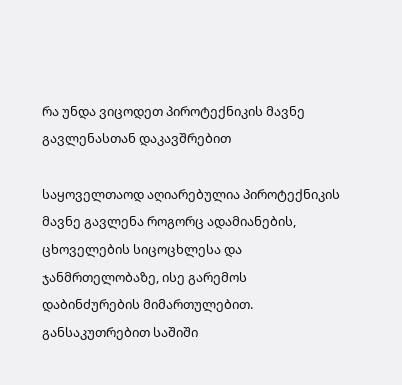რა უნდა ვიცოდეთ პიროტექნიკის მავნე გავლენასთან დაკავშრებით

საყოველთაოდ აღიარებულია პიროტექნიკის მავნე გავლენა როგორც ადამიანების, ცხოველების სიცოცხლესა და ჯანმრთელობაზე, ისე გარემოს დაბინძურების მიმართულებით. განსაკუთრებით საშიში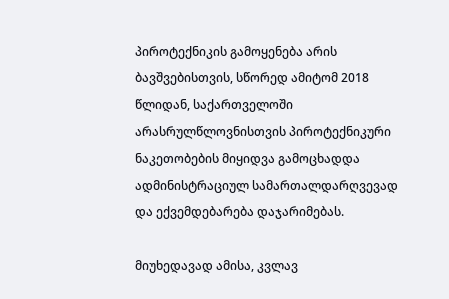პიროტექნიკის გამოყენება არის ბავშვებისთვის, სწორედ ამიტომ 2018 წლიდან, საქართველოში არასრულწლოვნისთვის პიროტექნიკური ნაკეთობების მიყიდვა გამოცხადდა ადმინისტრაციულ სამართალდარღვევად და ექვემდებარება დაჯარიმებას.

მიუხედავად ამისა, კვლავ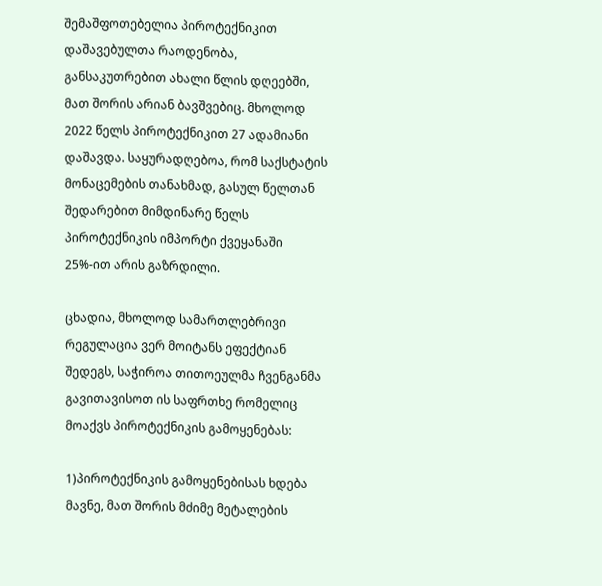შემაშფოთებელია პიროტექნიკით დაშავებულთა რაოდენობა,  განსაკუთრებით ახალი წლის დღეებში, მათ შორის არიან ბავშვებიც. მხოლოდ 2022 წელს პიროტექნიკით 27 ადამიანი დაშავდა. საყურადღებოა, რომ საქსტატის მონაცემების თანახმად, გასულ წელთან შედარებით მიმდინარე წელს პიროტექნიკის იმპორტი ქვეყანაში 25%-ით არის გაზრდილი.

ცხადია, მხოლოდ სამართლებრივი რეგულაცია ვერ მოიტანს ეფექტიან შედეგს, საჭიროა თითოეულმა ჩვენგანმა გავითავისოთ ის საფრთხე რომელიც მოაქვს პიროტექნიკის გამოყენებას:

1)პიროტექნიკის გამოყენებისას ხდება მავნე, მათ შორის მძიმე მეტალების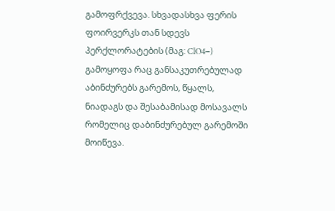გამოფრქვევა. სხვადასხვა ფერის ფოირვერკს თან სდევს პერქლორატების (მაგ: ClO4−) გამოყოფა რაც განსაკუთრებულად აბინძურებს გარემოს, წყალს, ნიადაგს და შესაბამისად მოსავალს რომელიც დაბინძურებულ გარემოში მოიწევა.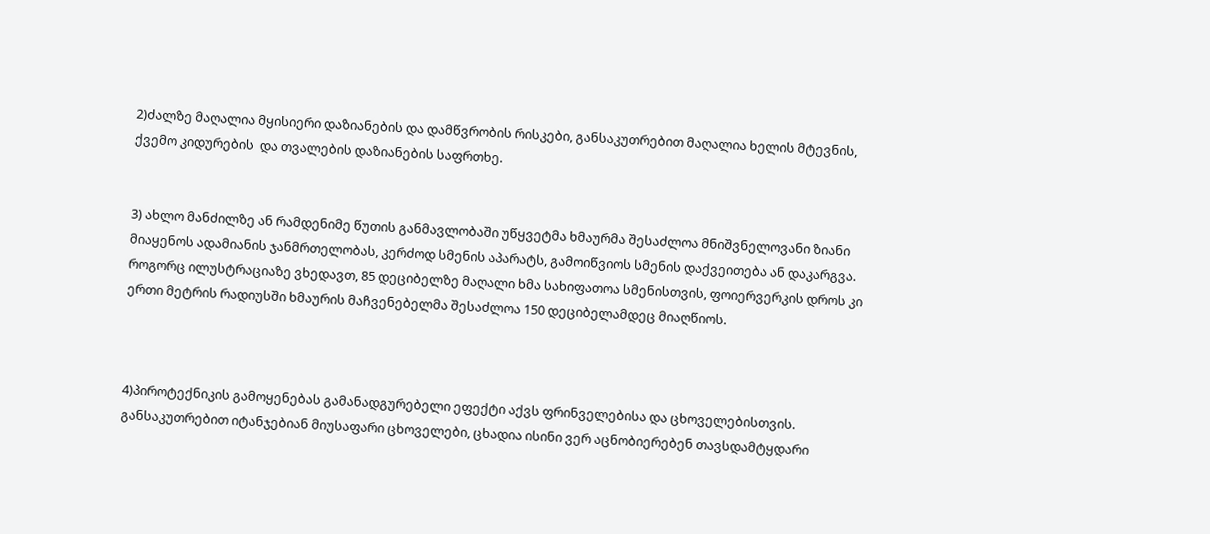2)ძალზე მაღალია მყისიერი დაზიანების და დამწვრობის რისკები, განსაკუთრებით მაღალია ხელის მტევნის, ქვემო კიდურების  და თვალების დაზიანების საფრთხე.


3) ახლო მანძილზე ან რამდენიმე წუთის განმავლობაში უწყვეტმა ხმაურმა შესაძლოა მნიშვნელოვანი ზიანი მიაყენოს ადამიანის ჯანმრთელობას, კერძოდ სმენის აპარატს, გამოიწვიოს სმენის დაქვეითება ან დაკარგვა. როგორც ილუსტრაციაზე ვხედავთ, 85 დეციბელზე მაღალი ხმა სახიფათოა სმენისთვის, ფოიერვერკის დროს კი ერთი მეტრის რადიუსში ხმაურის მაჩვენებელმა შესაძლოა 150 დეციბელამდეც მიაღწიოს.



4)პიროტექნიკის გამოყენებას გამანადგურებელი ეფექტი აქვს ფრინველებისა და ცხოველებისთვის. განსაკუთრებით იტანჯებიან მიუსაფარი ცხოველები, ცხადია ისინი ვერ აცნობიერებენ თავსდამტყდარი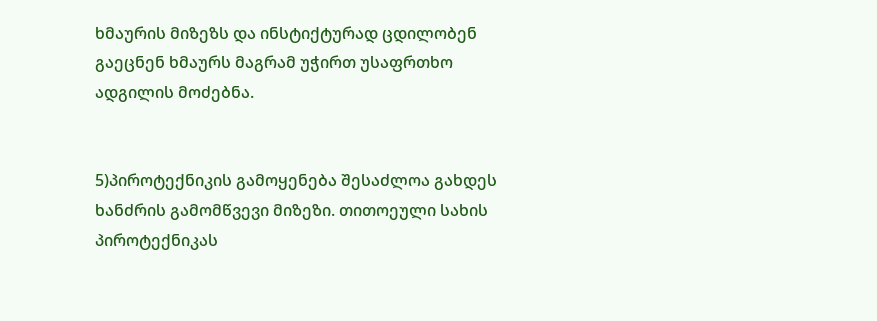ხმაურის მიზეზს და ინსტიქტურად ცდილობენ გაეცნენ ხმაურს მაგრამ უჭირთ უსაფრთხო ადგილის მოძებნა.


5)პიროტექნიკის გამოყენება შესაძლოა გახდეს ხანძრის გამომწვევი მიზეზი. თითოეული სახის პიროტექნიკას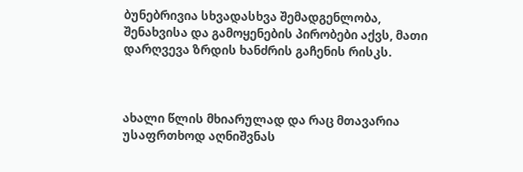ბუნებრივია სხვადასხვა შემადგენლობა, შენახვისა და გამოყენების პირობები აქვს, მათი დარღვევა ზრდის ხანძრის გაჩენის რისკს.



ახალი წლის მხიარულად და რაც მთავარია უსაფრთხოდ აღნიშვნას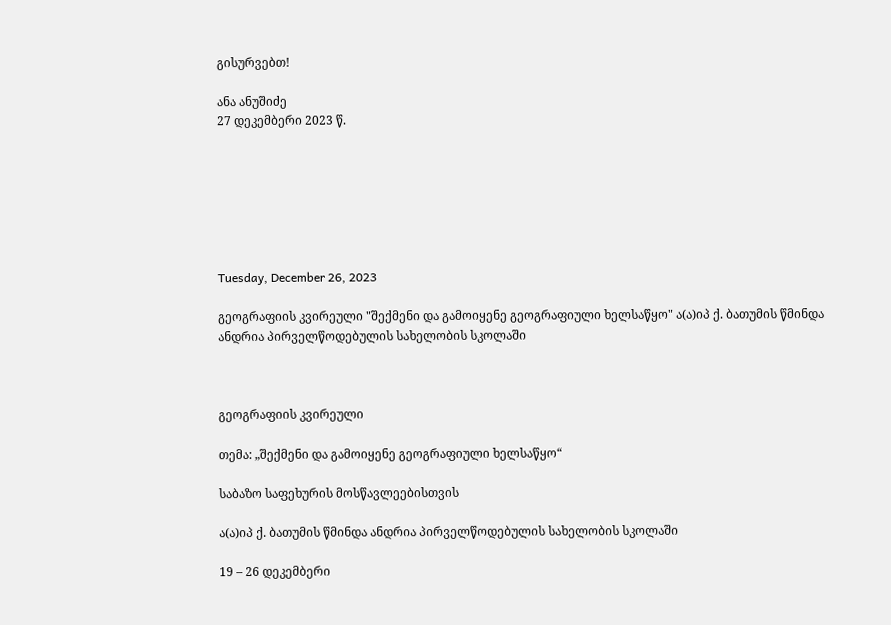გისურვებთ!

ანა ანუშიძე
27 დეკემბერი 2023 წ.







Tuesday, December 26, 2023

გეოგრაფიის კვირეული "შექმენი და გამოიყენე გეოგრაფიული ხელსაწყო" ა(ა)იპ ქ. ბათუმის წმინდა ანდრია პირველწოდებულის სახელობის სკოლაში



გეოგრაფიის კვირეული

თემა: „შექმენი და გამოიყენე გეოგრაფიული ხელსაწყო“

საბაზო საფეხურის მოსწავლეებისთვის

ა(ა)იპ ქ. ბათუმის წმინდა ანდრია პირველწოდებულის სახელობის სკოლაში

19 – 26 დეკემბერი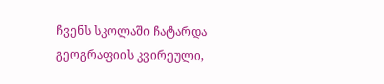ჩვენს სკოლაში ჩატარდა გეოგრაფიის კვირეული,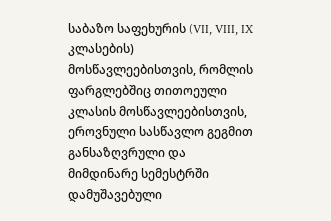საბაზო საფეხურის (VII, VIII, IX კლასების) მოსწავლეებისთვის, რომლის ფარგლებშიც თითოეული კლასის მოსწავლეებისთვის, ეროვნული სასწავლო გეგმით განსაზღვრული და მიმდინარე სემესტრში დამუშავებული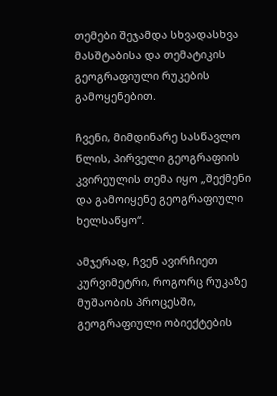თემები შეჯამდა სხვადასხვა მასშტაბისა და თემატიკის გეოგრაფიული რუკების გამოყენებით.

ჩვენი, მიმდინარე სასწავლო წლის, პირველი გეოგრაფიის კვირეულის თემა იყო „შექმენი და გამოიყენე გეოგრაფიული ხელსაწყო“.

ამჯერად, ჩვენ ავირჩიეთ კურვიმეტრი, როგორც რუკაზე მუშაობის პროცესში, გეოგრაფიული ობიექტების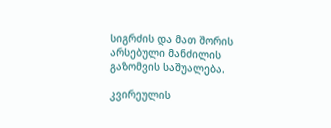სიგრძის და მათ შორის არსებული მანძილის გაზომვის საშუალება.

კვირეულის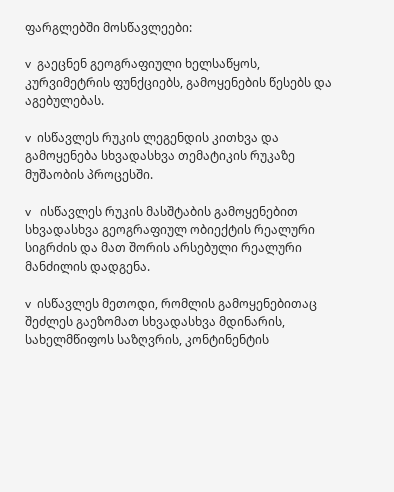ფარგლებში მოსწავლეები:

v  გაეცნენ გეოგრაფიული ხელსაწყოს, კურვიმეტრის ფუნქციებს, გამოყენების წესებს და აგებულებას.

v  ისწავლეს რუკის ლეგენდის კითხვა და გამოყენება სხვადასხვა თემატიკის რუკაზე მუშაობის პროცესში.

v   ისწავლეს რუკის მასშტაბის გამოყენებით სხვადასხვა გეოგრაფიულ ობიექტის რეალური სიგრძის და მათ შორის არსებული რეალური მანძილის დადგენა.

v  ისწავლეს მეთოდი, რომლის გამოყენებითაც შეძლეს გაეზომათ სხვადასხვა მდინარის, სახელმწიფოს საზღვრის, კონტინენტის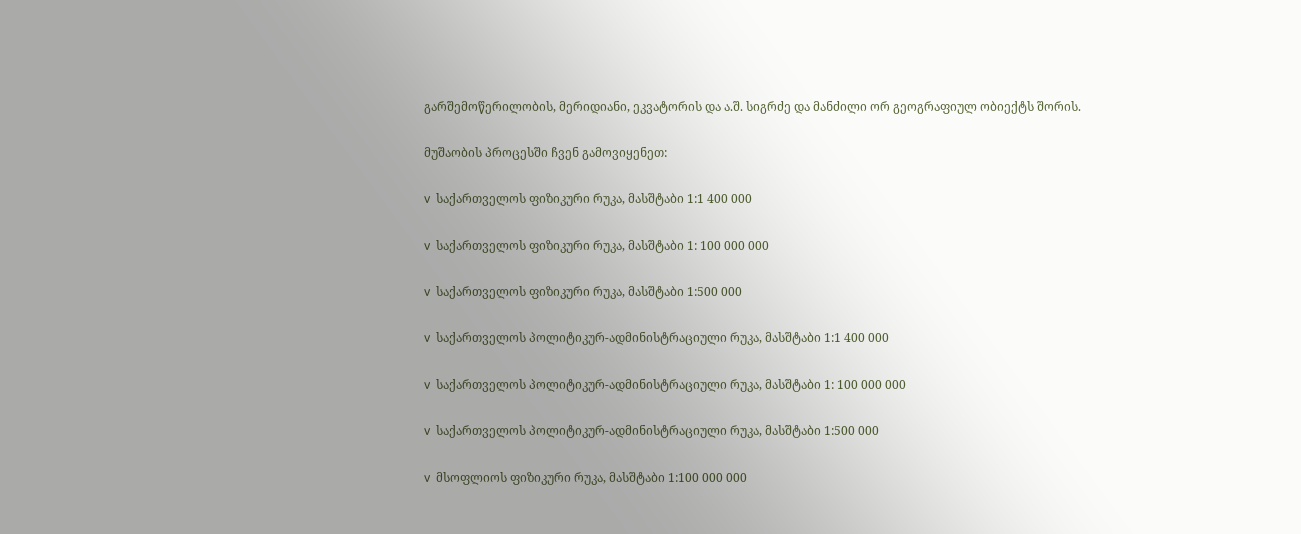გარშემოწერილობის, მერიდიანი, ეკვატორის და ა.შ. სიგრძე და მანძილი ორ გეოგრაფიულ ობიექტს შორის.

მუშაობის პროცესში ჩვენ გამოვიყენეთ:

v  საქართველოს ფიზიკური რუკა, მასშტაბი 1:1 400 000

v  საქართველოს ფიზიკური რუკა, მასშტაბი 1: 100 000 000

v  საქართველოს ფიზიკური რუკა, მასშტაბი 1:500 000

v  საქართველოს პოლიტიკურ-ადმინისტრაციული რუკა, მასშტაბი 1:1 400 000

v  საქართველოს პოლიტიკურ-ადმინისტრაციული რუკა, მასშტაბი 1: 100 000 000

v  საქართველოს პოლიტიკურ-ადმინისტრაციული რუკა, მასშტაბი 1:500 000

v  მსოფლიოს ფიზიკური რუკა, მასშტაბი 1:100 000 000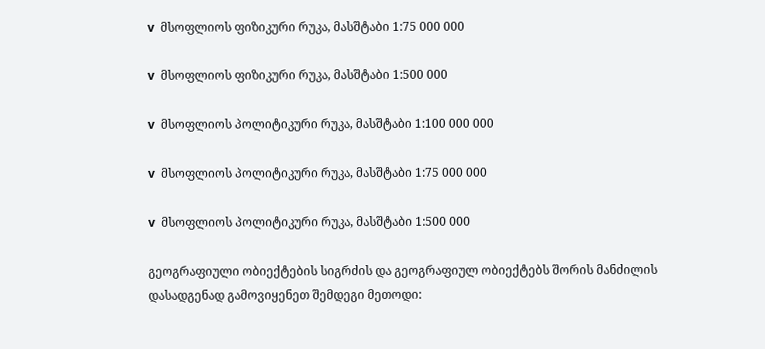v  მსოფლიოს ფიზიკური რუკა, მასშტაბი 1:75 000 000

v  მსოფლიოს ფიზიკური რუკა, მასშტაბი 1:500 000

v  მსოფლიოს პოლიტიკური რუკა, მასშტაბი 1:100 000 000

v  მსოფლიოს პოლიტიკური რუკა, მასშტაბი 1:75 000 000

v  მსოფლიოს პოლიტიკური რუკა, მასშტაბი 1:500 000

გეოგრაფიული ობიექტების სიგრძის და გეოგრაფიულ ობიექტებს შორის მანძილის დასადგენად გამოვიყენეთ შემდეგი მეთოდი: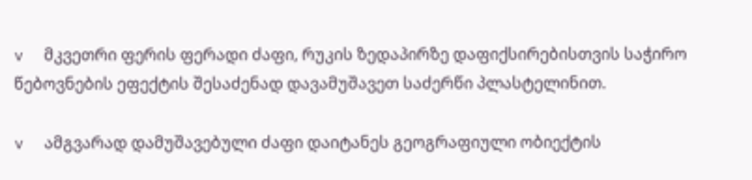v  მკვეთრი ფერის ფერადი ძაფი, რუკის ზედაპირზე დაფიქსირებისთვის საჭირო წებოვნების ეფექტის შესაძენად დავამუშავეთ საძერწი პლასტელინით.

v  ამგვარად დამუშავებული ძაფი დაიტანეს გეოგრაფიული ობიექტის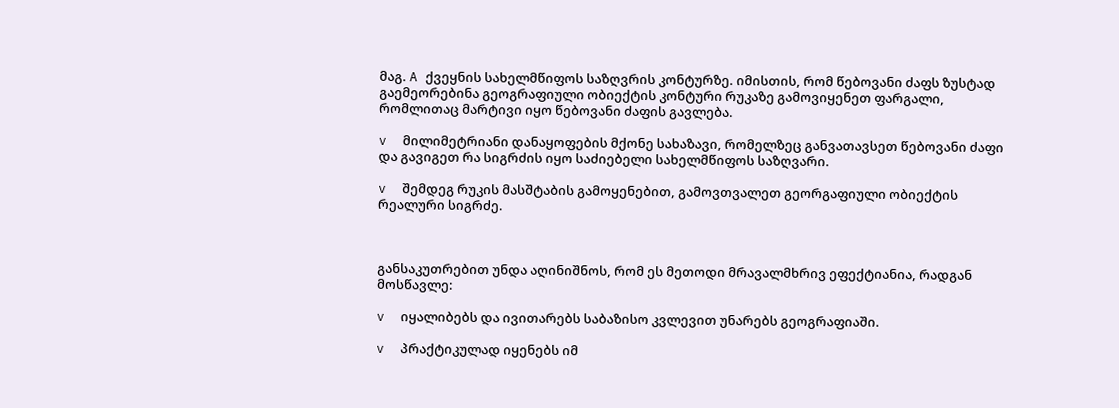მაგ. A ქვეყნის სახელმწიფოს საზღვრის კონტურზე. იმისთის, რომ წებოვანი ძაფს ზუსტად გაემეორებინა გეოგრაფიული ობიექტის კონტური რუკაზე გამოვიყენეთ ფარგალი, რომლითაც მარტივი იყო წებოვანი ძაფის გავლება.

v  მილიმეტრიანი დანაყოფების მქონე სახაზავი, რომელზეც განვათავსეთ წებოვანი ძაფი და გავიგეთ რა სიგრძის იყო საძიებელი სახელმწიფოს საზღვარი.

v  შემდეგ რუკის მასშტაბის გამოყენებით, გამოვთვალეთ გეორგაფიული ობიექტის რეალური სიგრძე.



განსაკუთრებით უნდა აღინიშნოს, რომ ეს მეთოდი მრავალმხრივ ეფექტიანია, რადგან მოსწავლე:

v  იყალიბებს და ივითარებს საბაზისო კვლევით უნარებს გეოგრაფიაში.

v  პრაქტიკულად იყენებს იმ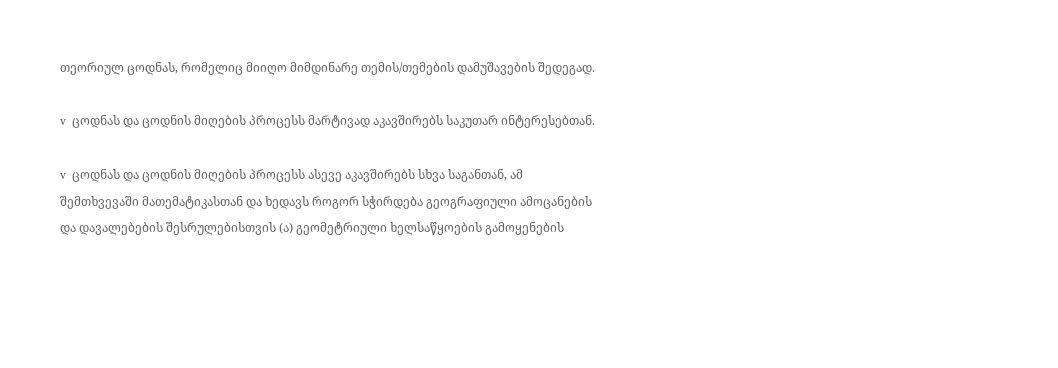თეორიულ ცოდნას, რომელიც მიიღო მიმდინარე თემის/თემების დამუშავების შედეგად.

v  ცოდნას და ცოდნის მიღების პროცესს მარტივად აკავშირებს საკუთარ ინტერესებთან.

v  ცოდნას და ცოდნის მიღების პროცესს ასევე აკავშირებს სხვა საგანთან, ამ შემთხვევაში მათემატიკასთან და ხედავს როგორ სჭირდება გეოგრაფიული ამოცანების და დავალებების შესრულებისთვის (ა) გეომეტრიული ხელსაწყოების გამოყენების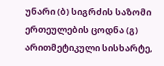უნარი (ბ) სიგრძის საზომი ერთეულების ცოდნა (გ) არითმეტიკული სისხარტე,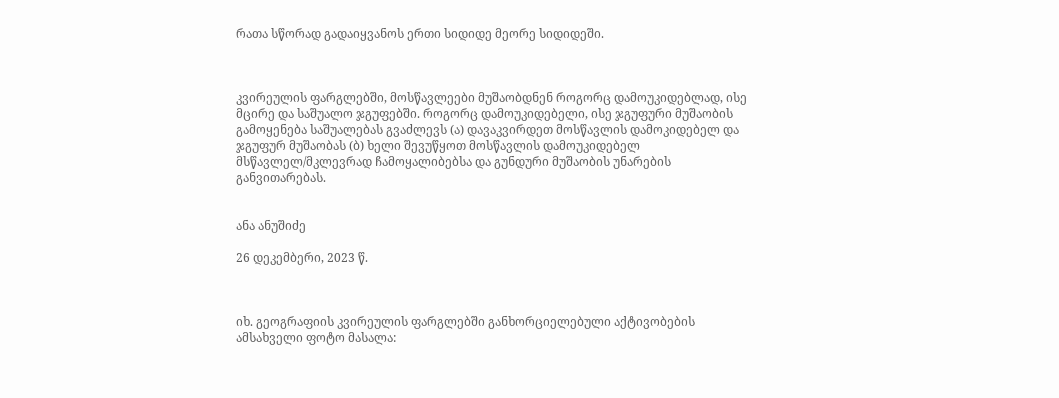რათა სწორად გადაიყვანოს ერთი სიდიდე მეორე სიდიდეში.



კვირეულის ფარგლებში, მოსწავლეები მუშაობდნენ როგორც დამოუკიდებლად, ისე მცირე და საშუალო ჯგუფებში. როგორც დამოუკიდებელი, ისე ჯგუფური მუშაობის გამოყენება საშუალებას გვაძლევს (ა) დავაკვირდეთ მოსწავლის დამოკიდებელ და ჯგუფურ მუშაობას (ბ) ხელი შევუწყოთ მოსწავლის დამოუკიდებელ მსწავლელ/მკლევრად ჩამოყალიბებსა და გუნდური მუშაობის უნარების განვითარებას.


ანა ანუშიძე

26 დეკემბერი, 2023 წ.



იხ. გეოგრაფიის კვირეულის ფარგლებში განხორციელებული აქტივობების ამსახველი ფოტო მასალა: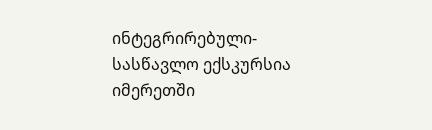ინტეგრირებული-სასწავლო ექსკურსია იმერეთში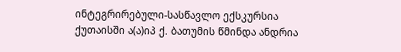ინტეგრირებული-სასწავლო ექსკურსია ქუთაისში ა(ა)იპ ქ. ბათუმის წმინდა ანდრია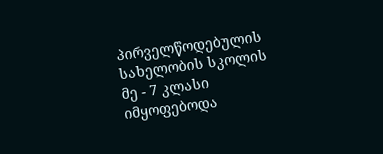პირველწოდებულის სახელობის სკოლის მე - 7 კლასი იმყოფებოდა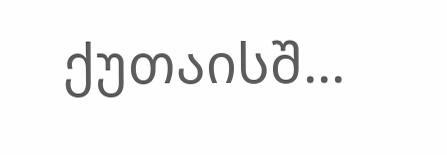ქუთაისშ...